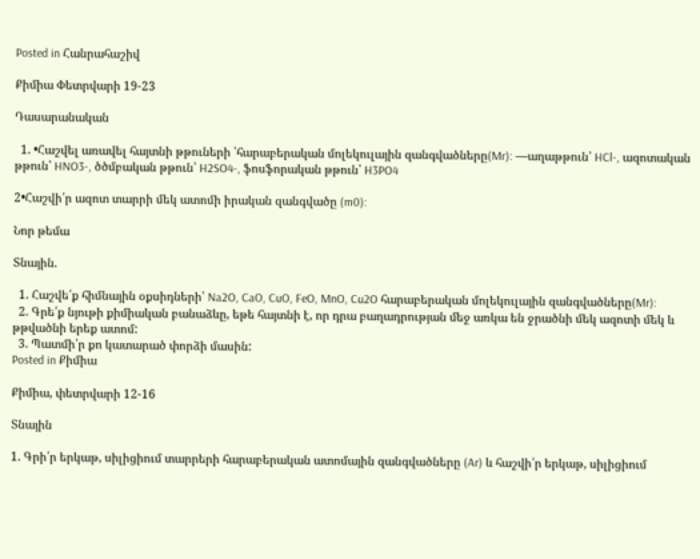Posted in Հանրահաշիվ

Քիմիա Փետրվարի 19-23

Դասարանական

  1. •Հաշվել առավել հայտնի թթուների ՝հարաբերական մոլեկուլային զանգվածները(Mr): —աղաթթուն՝ HCl-, ազոտական թթուն՝ HNO3-, ծծմբական թթուն՝ H2SO4-, ֆոսֆորական թթուն՝ H3PO4

2•Հաշվի՛ր ազոտ տարրի մեկ ատոմի իրական զանգվածը (m0):

Նոր թեմա

Տնային.

  1. Հաշվե՛ք հիմնային օքսիդների՝ Na2O, CaO, CuO, FeO, MnO, Cu2O հարաբերական մոլեկուլային զանգվածները(Mr):
  2. Գրե՛ք նյութի քիմիական բանաձևը, եթե հայտնի է, որ դրա բաղադրության մեջ առկա են ջրածնի մեկ ազոտի մեկ և թթվածնի երեք ատոմ:
  3. Պատմի՛ր քո կատարած փորձի մասին:
Posted in Քիմիա

Քիմիա, փետրվարի 12-16

Տնային

1. Գրի՛ր երկաթ, սիլիցիում տարրերի հարաբերական ատոմային զանգվածները (Ar) և հաշվի՛ր երկաթ, սիլիցիում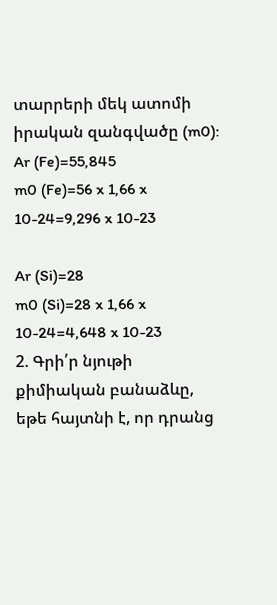տարրերի մեկ ատոմի իրական զանգվածը (m0):
Ar (Fe)=55,845
m0 (Fe)=56 x 1,66 x 10-24=9,296 x 10-23

Ar (Si)=28
m0 (Si)=28 x 1,66 x 10-24=4,648 x 10-23
2. Գրի՛ր նյութի քիմիական բանաձևը, եթե հայտնի է, որ դրանց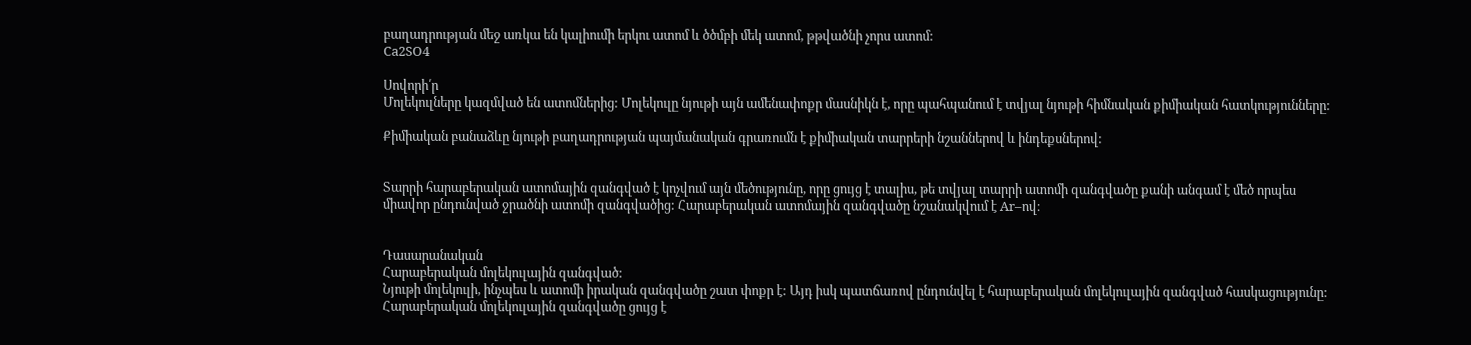բաղադրության մեջ առկա են կալիումի երկու ատոմ և ծծմբի մեկ ատոմ, թթվածնի չորս ատոմ:
Ca2SO4

Սովորի՛ր
Մոլեկուլները կազմված են ատոմներից: Մոլեկուլը նյութի այն ամենափոքր մասնիկն է, որը պահպանում է տվյալ նյութի հիմնական քիմիական հատկությունները:

Քիմիական բանաձևը նյութի բաղադրության պայմանական գրառումն է քիմիական տարրերի նշաններով և ինդեքսներով:


Տարրի հարաբերական ատոմային զանգված է կոչվում այն մեծությունը, որը ցույց է տալիս, թե տվյալ տարրի ատոմի զանգվածը քանի անգամ է մեծ որպես միավոր ընդունված ջրածնի ատոմի զանգվածից: Հարաբերական ատոմային զանգվածը նշանակվում է Ar–ով։


Դասարանական
Հարաբերական մոլեկուլային զանգված:
Նյութի մոլեկուլի, ինչպես և ատոմի իրական զանգվածը շատ փոքր է: Այդ իսկ պատճառով ընդունվել է հարաբերական մոլեկուլային զանգված հասկացությունը: Հարաբերական մոլեկուլային զանգվածը ցույց է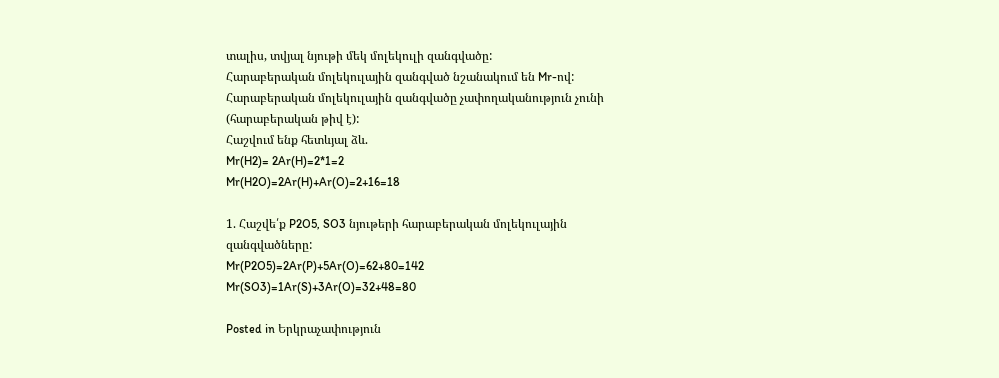տալիս, տվյալ նյութի մեկ մոլեկուլի զանգվածը:
Հարաբերական մոլեկուլային զանգված նշանակում են Mr-ով: Հարաբերական մոլեկուլային զանգվածը չափողականություն չունի (հարաբերական թիվ է):
Հաշվում ենք հետևյալ ձև.
Mr(H2)= 2Ar(H)=2*1=2
Mr(H2O)=2Ar(H)+Ar(O)=2+16=18

1. Հաշվե՛ք P2O5, SO3 նյութերի հարաբերական մոլեկուլային զանգվածները:
Mr(P2O5)=2Ar(P)+5Ar(O)=62+80=142
Mr(SO3)=1Ar(S)+3Ar(O)=32+48=80

Posted in Երկրաչափություն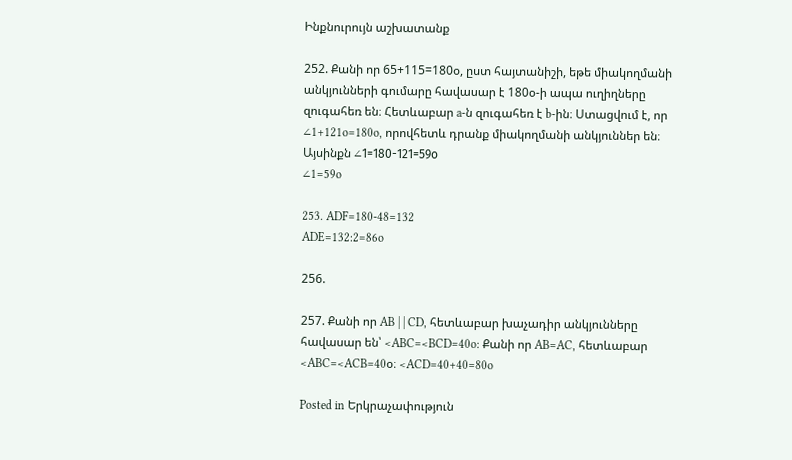Ինքնուրույն աշխատանք

252. Քանի որ 65+115=180օ, ըստ հայտանիշի, եթե միակողմանի անկյունների գումարը հավասար է 180օ-ի ապա ուղիղները զուգահեռ են։ Հետևաբար a-ն զուգահեռ է b-ին։ Ստացվում է, որ ∠1+121o=180o, որովհետև դրանք միակողմանի անկյուններ են։ Այսինքն ∠1=180-121=59о
∠1=59o

253. ADF=180-48=132
ADE=132:2=86o

256.

257. Քանի որ AB | | CD, հետևաբար խաչադիր անկյունները հավասար են՝ <ABC=<BCD=40o: Քանի որ AB=AC, հետևաբար <ABC=<ACB=40օ։ <ACD=40+40=80o

Posted in Երկրաչափություն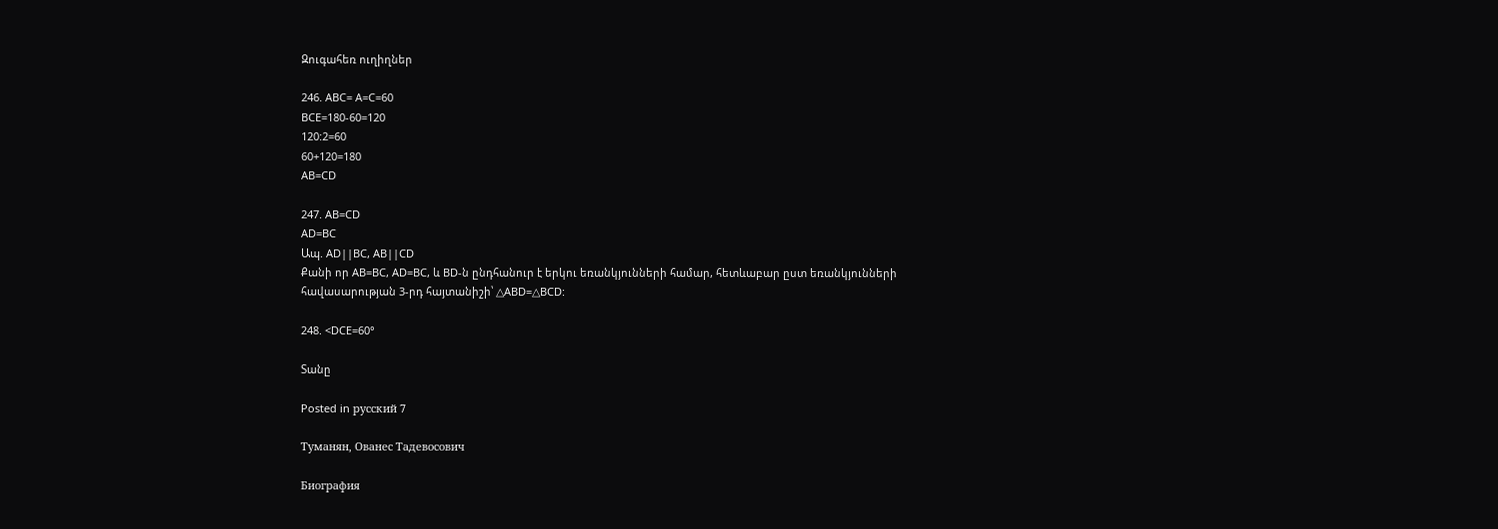Զուգահեռ ուղիղներ

246. ABC= A=C=60
BCE=180-60=120
120:2=60
60+120=180
AB=CD

247. AB=CD
AD=BC
Ապ. AD||BC, AB||CD
Քանի որ AB=BC, AD=BC, և BD-ն ընդհանուր է երկու եռանկյունների համար, հետևաբար ըստ եռանկյունների հավասարության 3-րդ հայտանիշի՝ △ABD=△BCD:

248. <DCE=60°

Տանը

Posted in русский 7

Туманян, Ованес Тадевосович

Биография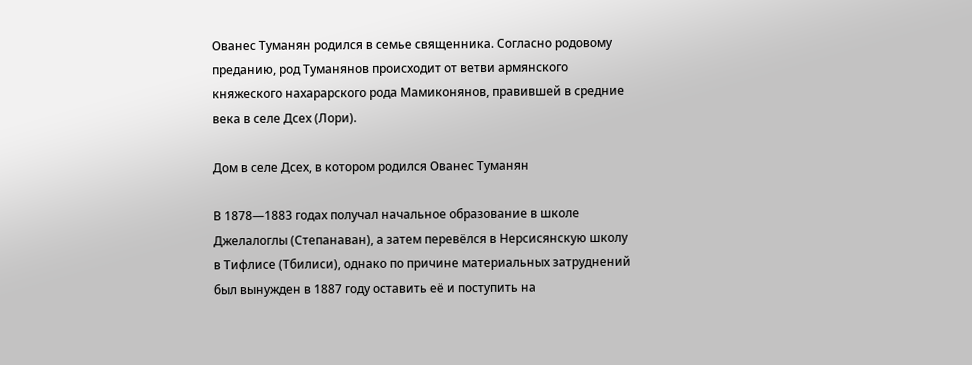Ованес Туманян родился в семье священника. Согласно родовому преданию, род Туманянов происходит от ветви армянского княжеского нахарарского рода Мамиконянов, правившей в средние века в селе Дсех (Лори).

Дом в селе Дсех, в котором родился Ованес Туманян

В 1878—1883 годах получал начальное образование в школе Джелалоглы (Степанаван), а затем перевёлся в Нерсисянскую школу в Тифлисе (Тбилиси), однако по причине материальных затруднений был вынужден в 1887 году оставить её и поступить на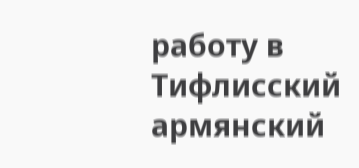работу в Тифлисский армянский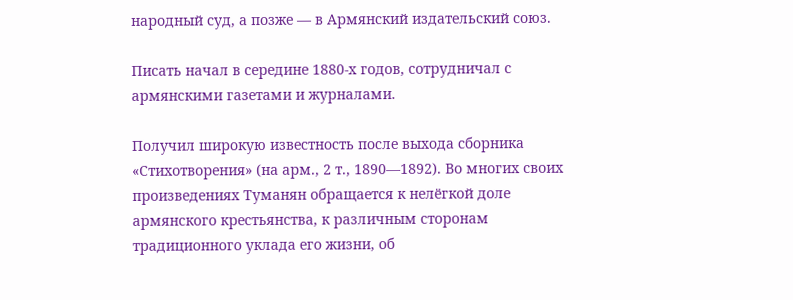народный суд, а позже — в Армянский издательский союз.

Писать начал в середине 1880-х годов, сотрудничал с армянскими газетами и журналами.

Получил широкую известность после выхода сборника «Стихотворения» (на арм., 2 т., 1890—1892). Во многих своих произведениях Туманян обращается к нелёгкой доле армянского крестьянства, к различным сторонам традиционного уклада его жизни, об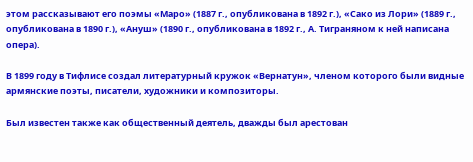этом рассказывают его поэмы «Маро» (1887 г., опубликована в 1892 г.), «Сако из Лори» (1889 г., опубликована в 1890 г.), «Ануш» (1890 г., опубликована в 1892 г., А. Тиграняном к ней написана опера).

В 1899 году в Тифлисе создал литературный кружок «Вернатун», членом которого были видные армянские поэты, писатели, художники и композиторы.

Был известен также как общественный деятель, дважды был арестован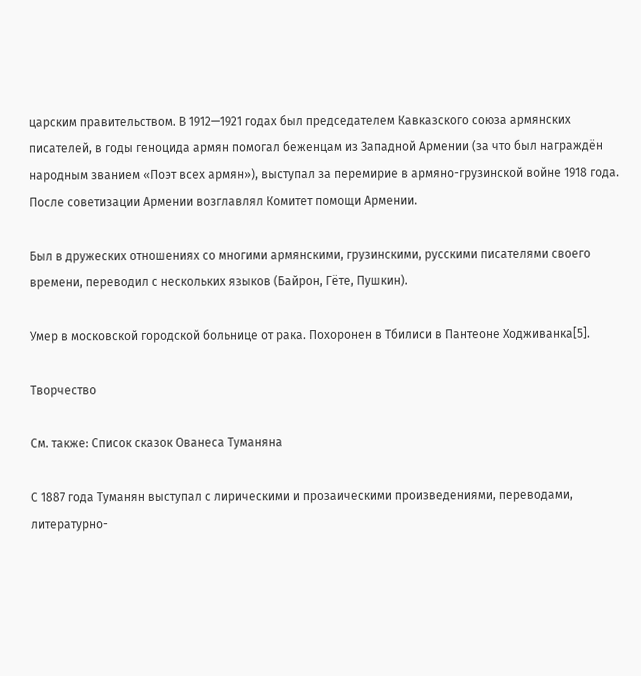царским правительством. В 1912—1921 годах был председателем Кавказского союза армянских писателей, в годы геноцида армян помогал беженцам из Западной Армении (за что был награждён народным званием «Поэт всех армян»), выступал за перемирие в армяно-грузинской войне 1918 года. После советизации Армении возглавлял Комитет помощи Армении.

Был в дружеских отношениях со многими армянскими, грузинскими, русскими писателями своего времени, переводил с нескольких языков (Байрон, Гёте, Пушкин).

Умер в московской городской больнице от рака. Похоронен в Тбилиси в Пантеоне Ходживанка[5].

Творчество

См. также: Список сказок Ованеса Туманяна

С 1887 года Туманян выступал с лирическими и прозаическими произведениями, переводами, литературно-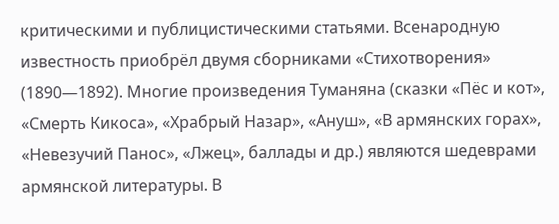критическими и публицистическими статьями. Всенародную известность приобрёл двумя сборниками «Стихотворения» (1890—1892). Многие произведения Туманяна (сказки «Пёс и кот», «Смерть Кикоса», «Храбрый Назар», «Ануш», «В армянских горах», «Невезучий Панос», «Лжец», баллады и др.) являются шедеврами армянской литературы. В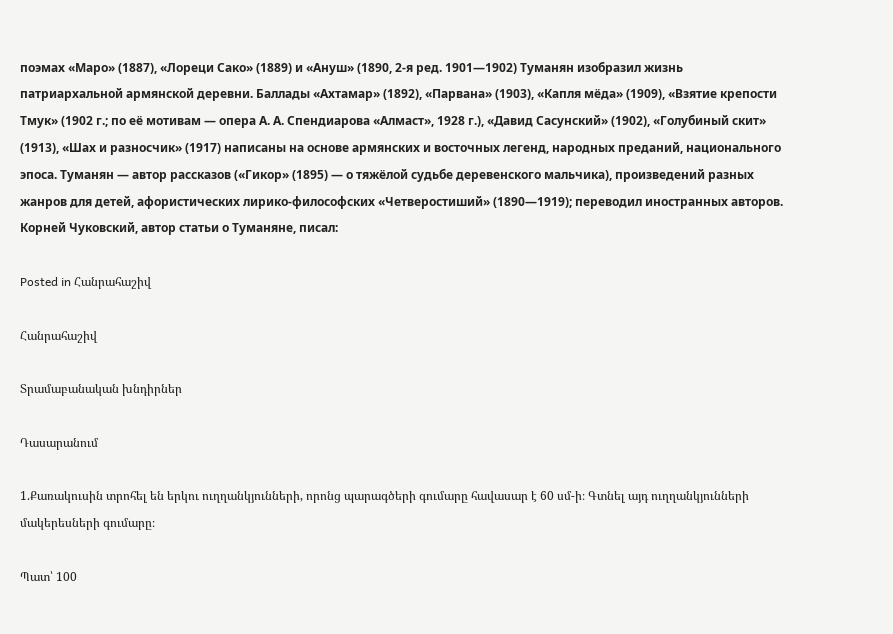поэмах «Маро» (1887), «Лореци Сако» (1889) и «Ануш» (1890, 2-я ред. 1901—1902) Туманян изобразил жизнь патриархальной армянской деревни. Баллады «Ахтамар» (1892), «Парвана» (1903), «Капля мёда» (1909), «Взятие крепости Тмук» (1902 г.; по её мотивам — опера А. А. Спендиарова «Алмаст», 1928 г.), «Давид Сасунский» (1902), «Голубиный скит» (1913), «Шах и разносчик» (1917) написаны на основе армянских и восточных легенд, народных преданий, национального эпоса. Туманян — автор рассказов («Гикор» (1895) — о тяжёлой судьбе деревенского мальчика), произведений разных жанров для детей, афористических лирико-философских «Четверостиший» (1890—1919); переводил иностранных авторов. Корней Чуковский, автор статьи о Туманяне, писал:

Posted in Հանրահաշիվ

Հանրահաշիվ

Տրամաբանական խնդիրներ

Դասարանում

1.Քառակուսին տրոհել են երկու ուղղանկյունների, որոնց պարագծերի գումարը հավասար է 60 սմ-ի։ Գտնել այդ ուղղանկյունների մակերեսների գումարը։

Պատ՝ 100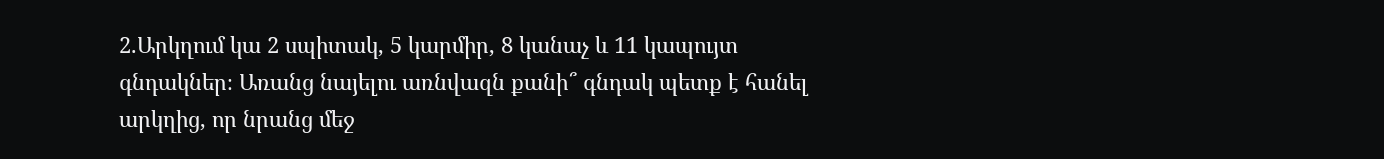2.Արկղում կա 2 սպիտակ, 5 կարմիր, 8 կանաչ և 11 կապույտ գնդակներ։ Առանց նայելու առնվազն քանի՞ գնդակ պետք է հանել արկղից, որ նրանց մեջ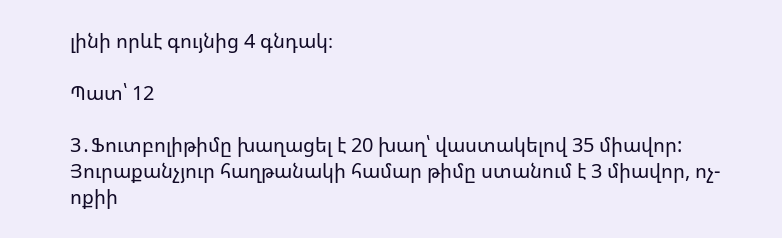լինի որևէ գույնից 4 գնդակ։

Պատ՝ 12

3․Ֆուտբոլիթիմը խաղացել է 20 խաղ՝ վաստակելով 35 միավոր: Յուրաքանչյուր հաղթանակի համար թիմը ստանում է 3 միավոր, ոչ-ոքիի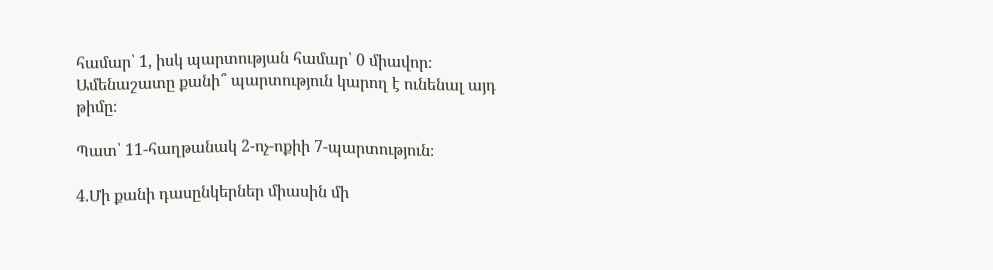համար՝ 1, իսկ պարտության համար՝ 0 միավոր։ Ամենաշատը քանի՞ պարտություն կարող է ունենալ այդ թիմը։

Պատ՝ 11-հաղթանակ 2-ոչ-ոքիի 7-պարտություն։

4.Մի քանի դասընկերներ միասին մի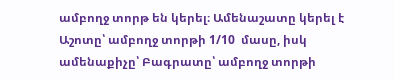ամբողջ տորթ են կերել։ Ամենաշատը կերել է Աշոտը՝ ամբողջ տորթի 1/10  մասը, իսկ ամենաքիչը՝ Բագրատը՝ ամբողջ տորթի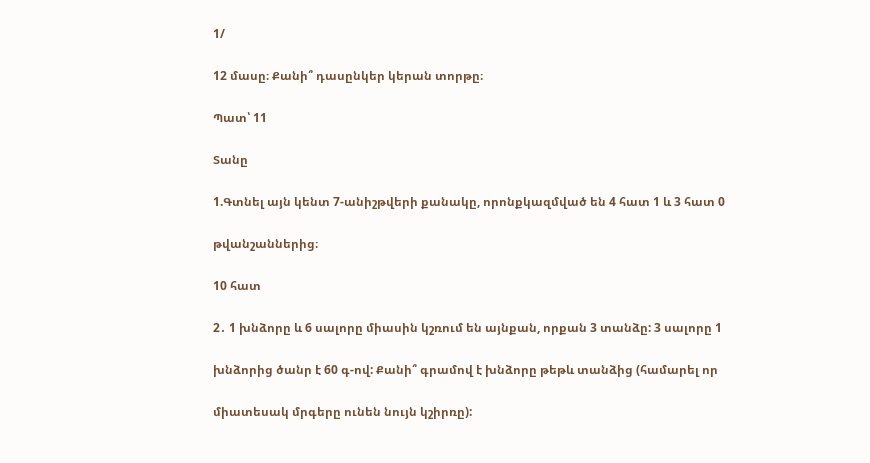1/

12 մասը։ Քանի՞ դասընկեր կերան տորթը։

Պատ՝ 11

Տանը

1.Գտնել այն կենտ 7-անիշթվերի քանակը, որոնքկազմված են 4 հատ 1 և 3 հատ 0

թվանշաններից։

10 հատ

2․ 1 խնձորը և 6 սալորը միասին կշռում են այնքան, որքան 3 տանձը: 3 սալորը 1

խնձորից ծանր է 60 գ-ով: Քանի՞ գրամով է խնձորը թեթև տանձից (համարել որ

միատեսակ մրգերը ունեն նույն կշիրռը):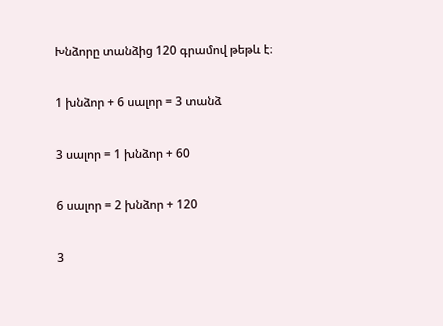Խնձորը տանձից 120 գրամով թեթև է։

1 խնձոր + 6 սալոր = 3 տանձ

3 սալոր = 1 խնձոր + 60

6 սալոր = 2 խնձոր + 120

3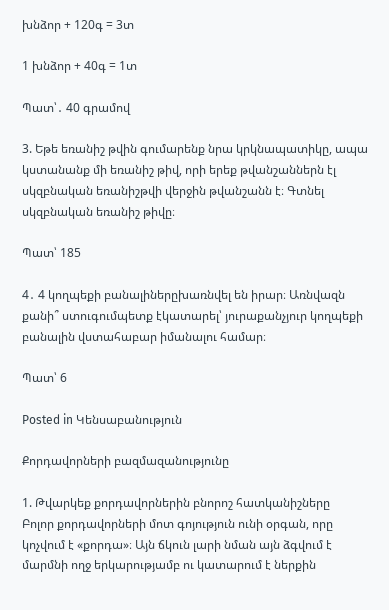խնձոր + 120գ = 3տ

1 խնձոր + 40գ = 1տ

Պատ՝․ 40 գրամով

3. Եթե եռանիշ թվին գումարենք նրա կրկնապատիկը, ապա կստանանք մի եռանիշ թիվ, որի երեք թվանշաններն էլ սկզբնական եռանիշթվի վերջին թվանշանն է։ Գտնել սկզբնական եռանիշ թիվը։

Պատ՝ 185

4․ 4 կողպեքի բանալիներըխառնվել են իրար։ Առնվազն քանի՞ ստուգումպետք էկատարել՝ յուրաքանչյուր կողպեքի բանալին վստահաբար իմանալու համար։

Պատ՝ 6

Posted in Կենսաբանություն

Քորդավորների բազմազանությունը

1. Թվարկեք քորդավորներին բնորոշ հատկանիշները
Բոլոր քորդավորների մոտ գոյություն ունի օրգան, որը կոչվում է «քորդա»։ Այն ճկուն լարի նման այն ձգվում է մարմնի ողջ երկարությամբ ու կատարում է ներքին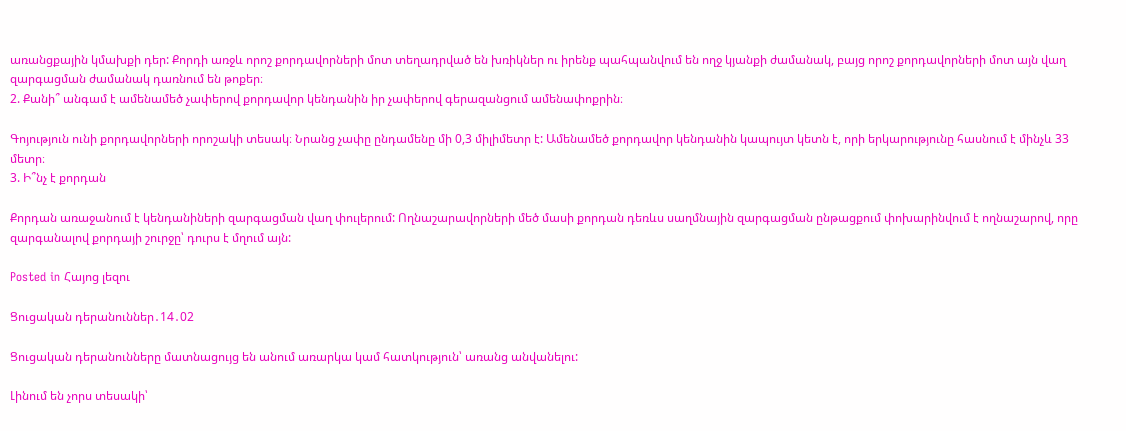առանցքային կմախքի դեր: Քորդի առջև որոշ քորդավորների մոտ տեղադրված են խռիկներ ու իրենք պահպանվում են ողջ կյանքի ժամանակ, բայց որոշ քորդավորների մոտ այն վաղ զարգացման ժամանակ դառնում են թոքեր։
2. Քանի՞ անգամ է ամենամեծ չափերով քորդավոր կենդանին իր չափերով գերազանցում ամենափոքրին։

Գոյություն ունի քորդավորների որոշակի տեսակ։ Նրանց չափը ընդամենը մի 0,3 միլիմետր է: Ամենամեծ քորդավոր կենդանին կապույտ կետն է, որի երկարությունը հասնում է մինչև 33 մետր։
3. Ի՞նչ է քորդան

Քորդան առաջանում է կենդանիների զարգացման վաղ փուլերում: Ողնաշարավորների մեծ մասի քորդան դեռևս սաղմնային զարգացման ընթացքում փոխարինվում է ողնաշարով, որը զարգանալով քորդայի շուրջը՝ դուրս է մղում այն:

Posted in Հայոց լեզու

Ցուցական դերանուններ․14․02

Ցուցական դերանունները մատնացույց են անում առարկա կամ հատկություն՝ առանց անվանելու:

Լինում են չորս տեսակի՝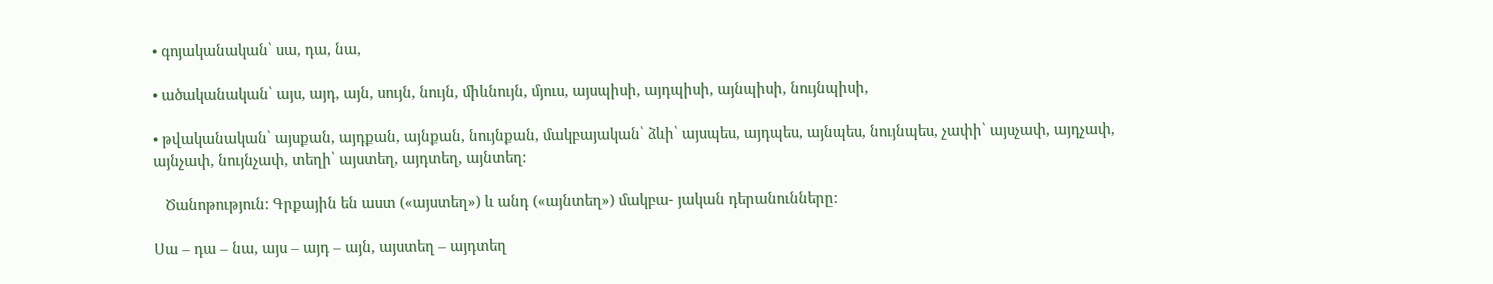• գոյականական՝ սա, դա, նա,

• ածականական՝ այս, այդ, այն, սույն, նույն, միևնույն, մյուս, այսպիսի, այդպիսի, այնպիսի, նույնպիսի,

• թվականական՝ այսքան, այդքան, այնքան, նույնքան, մակբայական՝ ձևի՝ այսպես, այդպես, այնպես, նույնպես, չափի՝ այսչափ, այդչափ, այնչափ, նույնչափ, տեղի՝ այստեղ, այդտեղ, այնտեղ:

   Ծանոթություն: Գրքային են աստ («այստեղ») և անդ («այնտեղ») մակբա- յական դերանունները:

Սա – դա – նա, այս – այդ – այն, այստեղ – այդտեղ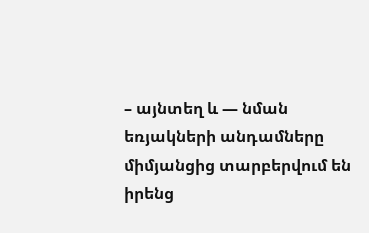– այնտեղ և — նման եռյակների անդամները միմյանցից տարբերվում են իրենց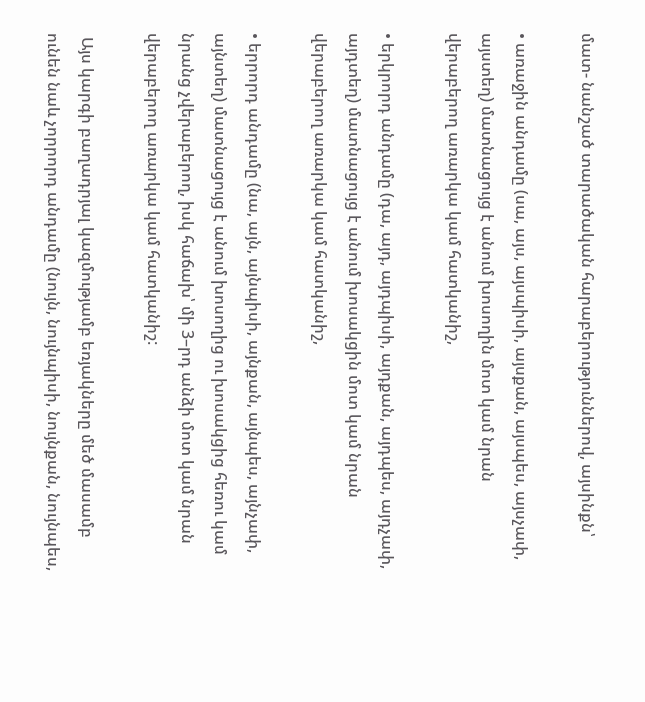մատ- նանշած տարածական հարաբերություններով, այսինքն՝

• առաջին անդամը (սա, այս, այսպիսի, այսքան, այսպես, այսչափ, այստեղ) մատնացույց է անում խոսողին մոտ կամ նրան վերաբերող առարկա կամ հատկանիշ,

• երկրորդ անդամը (դա, այդ, այդպիսի, այդքան, այդպես, այդչափ, այդտեղ) մատնացույց է անում խոսակցին մոտ կամ նրան վերաբերող առարկա կամ հատկանիշ,

• երրորդ անդամը (նա, այն, այնպիսի, այնքան, այնպես, այնչափ, այնտեղ) մատնացույց է անում խոսողից ու խոսակցից հեռու կամ նրանց չվերաբերող, իսկ հաճախ՝ մի 3–րդ անձի մոտ կամ նրան վերաբերող առարկա կամ հատկանիշ:

 Այս կարգի բաղադրյալ կազմությամբ եռյակները մեծ մասամբ ունեն նաև չորրորդ անդամը (նույն, նույնպիսի, նույնքան, նույնպես,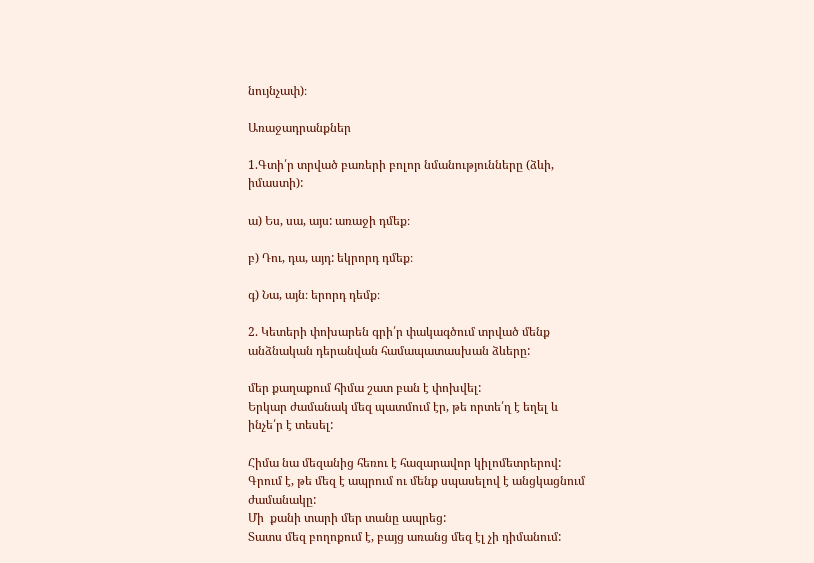նույնչափ)։

Առաջադրանքներ

1.Գտի՛ր տրված բառերի բոլոր նմանությունները (ձևի, իմաստի):

ա) Ես, սա, այս: առաջի դմեք։

բ) Դու, դա, այդ: եկրորդ դմեք։

գ) Նա, այն։ երորդ դեմք։

2. Կետերի փոխարեն գրի՛ր փակագծում տրված մենք  անձնական դերանվան համապատասխան ձևերը:

մեր քաղաքում հիմա շատ բան է փոխվել:
Երկար ժամանակ մեզ պատմում էր, թե որտե՛ղ է եղել և ինչե՛ր է տեսել:

Հիմա նա մեզանից հեռու է հազարավոր կիլոմետրերով:
Գրում է, թե մեզ է ապրում ու մենք սպասելով է անցկացնում ժամանակը:
Մի  քանի տարի մեր տանը ապրեց:
Տատս մեզ բողոքում է, բայց առանց մեզ էլ չի դիմանում: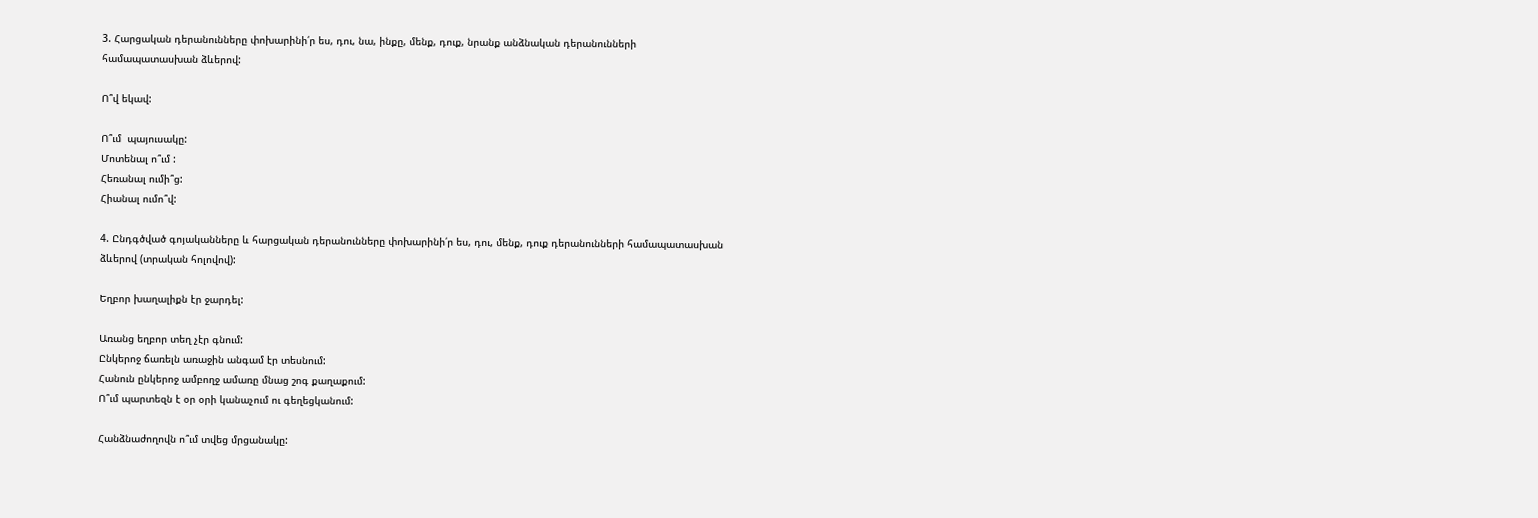3. Հարցական դերանունները փոխարինի՛ր ես, դու, նա, ինքը, մենք, դուք, նրանք անձնական դերանունների համապատասխան ձևերով:

Ո՞վ եկավ:

Ո՞ւմ  պայուսակը:
Մոտենալ ո՞ւմ :
Հեռանալ ումի՞ց:
Հիանալ ումո՞վ:

4. Ընդգծված գոյականները և հարցական դերանունները փոխարինի՛ր ես, դու, մենք, դուք դերանունների համապատասխան ձևերով (տրական հոլովով):

Եղբոր խաղալիքն էր ջարդել:

Առանց եղբոր տեղ չէր գնում:
Ընկերոջ ճառելն առաջին անգամ էր տեսնում:
Հանուն ընկերոջ ամբողջ ամառը մնաց շոգ քաղաքում:
Ո՞ւմ պարտեզն է օր օրի կանաչում ու գեղեցկանում:

Հանձնաժողովն ո՞ւմ տվեց մրցանակը: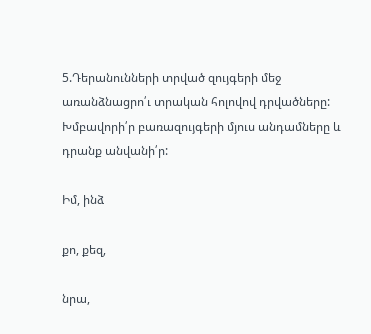5.Դերանունների տրված զույգերի մեջ առանձնացրո՛ւ տրական հոլովով դրվածները: Խմբավորի՛ր բառազույգերի մյուս անդամները և դրանք անվանի՛ր:

Իմ, ինձ

քո, քեզ,

նրա,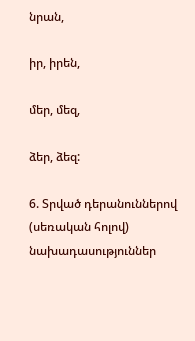նրան,

իր, իրեն,

մեր, մեզ,

ձեր, ձեզ:

6. Տրված դերանուններով (սեռական հոլով) նախադասություններ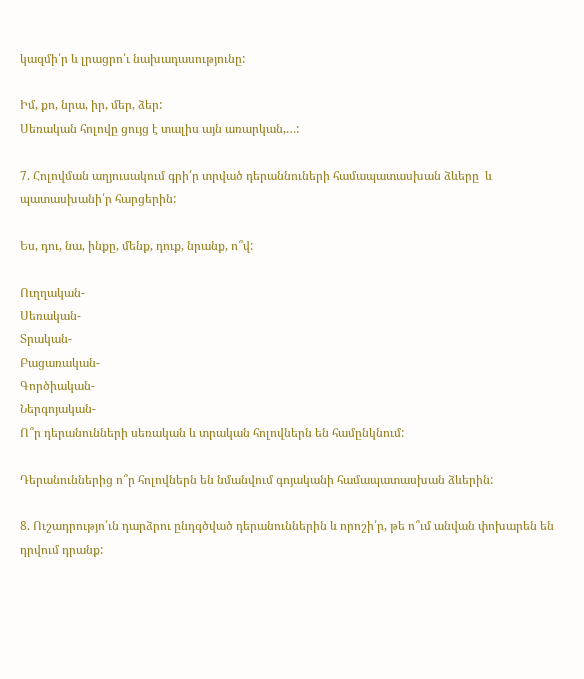կազմի՛ր և լրացրո՛ւ նախադասությունը:

Իմ, քո, նրա, իր, մեր, ձեր:
Սեռական հոլովը ցույց է տալիս այն առարկան,…:

7. Հոլովման աղյուսակում գրի՛ր տրված դերաննուների համապատասխան ձևերը  և պատասխանի՛ր հարցերին:

Ես, դու, նա, ինքը, մենք, դուք, նրանք, ո՞վ:

Ուղղական-
Սեռական-
Տրական-
Բացառական-
Գործիական-
Ներգոյական-
Ո՞ր դերանունների սեռական և տրական հոլովներն են համընկնում:

Դերանուններից ո՞ր հոլովներն են նմանվում գոյականի համապատասխան ձևերին:

8. Ուշադրությո՛ւն դարձրու ընդգծված դերանուններին և որոշի՛ր, թե ո՞ւմ անվան փոխարեն են դրվում դրանք: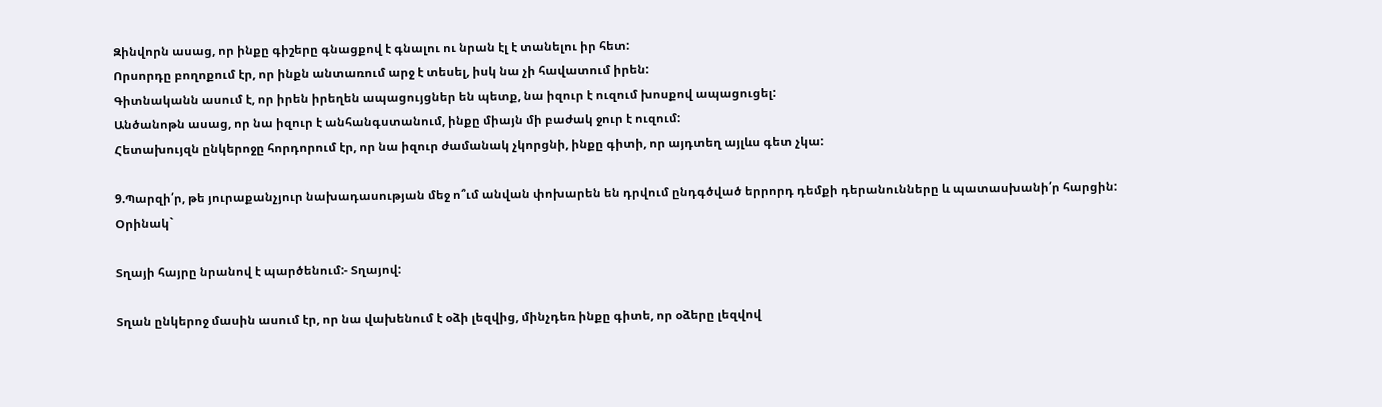Զինվորն ասաց, որ ինքը գիշերը գնացքով է գնալու ու նրան էլ է տանելու իր հետ:
Որսորդը բողոքում էր, որ ինքն անտառում արջ է տեսել, իսկ նա չի հավատում իրեն:
Գիտնականն ասում է, որ իրեն իրեղեն ապացույցներ են պետք, նա իզուր է ուզում խոսքով ապացուցել:
Անծանոթն ասաց, որ նա իզուր է անհանգստանում, ինքը միայն մի բաժակ ջուր է ուզում:
Հետախույզն ընկերոջը հորդորում էր, որ նա իզուր ժամանակ չկորցնի, ինքը գիտի, որ այդտեղ այլևս գետ չկա:

9.Պարզի՛ր, թե յուրաքանչյուր նախադասության մեջ ո՞ւմ անվան փոխարեն են դրվում ընդգծված երրորդ դեմքի դերանունները և պատասխանի՛ր հարցին:
Օրինակ`

Տղայի հայրը նրանով է պարծենում:- Տղայով:

Տղան ընկերոջ մասին ասում էր, որ նա վախենում է օձի լեզվից, մինչդեռ ինքը գիտե, որ օձերը լեզվով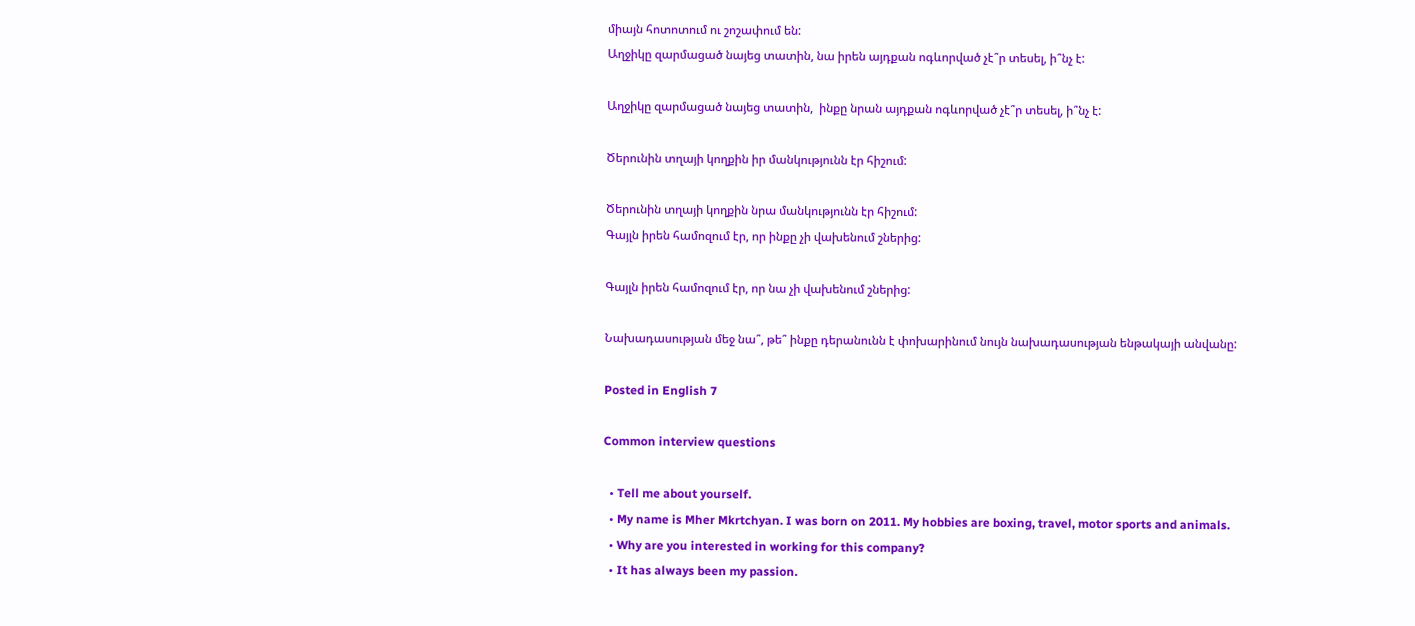միայն հոտոտում ու շոշափում են:
Աղջիկը զարմացած նայեց տատին, նա իրեն այդքան ոգևորված չէ՞ր տեսել, ի՞նչ է:

Աղջիկը զարմացած նայեց տատին,  ինքը նրան այդքան ոգևորված չէ՞ր տեսել, ի՞նչ է:

Ծերունին տղայի կողքին իր մանկությունն էր հիշում:

Ծերունին տղայի կողքին նրա մանկությունն էր հիշում:
Գայլն իրեն համոզում էր, որ ինքը չի վախենում շներից:

Գայլն իրեն համոզում էր, որ նա չի վախենում շներից:

Նախադասության մեջ նա՞, թե՞ ինքը դերանունն է փոխարինում նույն նախադասության ենթակայի անվանը:

Posted in English 7

Common interview questions

  • Tell me about yourself.
  • My name is Mher Mkrtchyan. I was born on 2011. My hobbies are boxing, travel, motor sports and animals.
  • Why are you interested in working for this company?
  • It has always been my passion.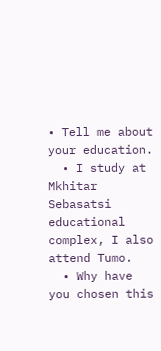• Tell me about your education.
  • I study at Mkhitar Sebasatsi educational complex, I also attend Tumo.
  • Why have you chosen this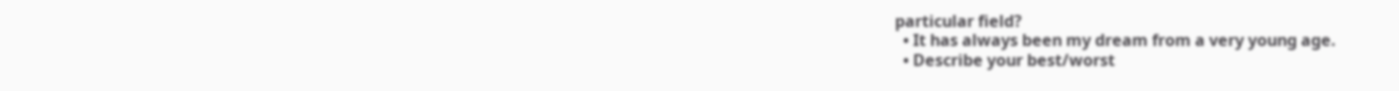particular field?
  • It has always been my dream from a very young age.
  • Describe your best/worst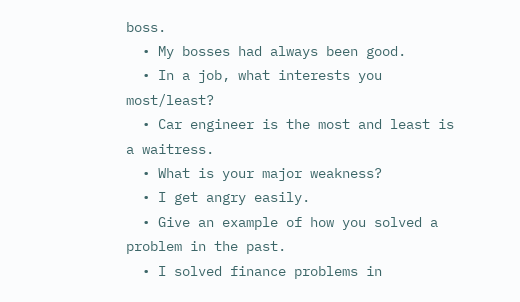boss.
  • My bosses had always been good.
  • In a job, what interests you most/least?
  • Car engineer is the most and least is a waitress.
  • What is your major weakness?
  • I get angry easily.
  • Give an example of how you solved a problem in the past.
  • I solved finance problems in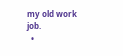my old work job.
  •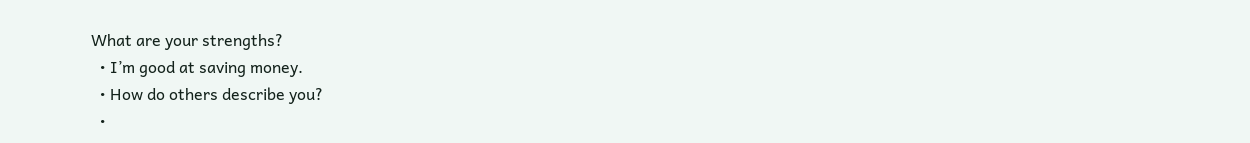What are your strengths?
  • I’m good at saving money.
  • How do others describe you?
  •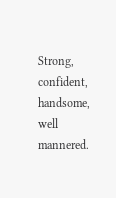Strong, confident, handsome, well mannered.